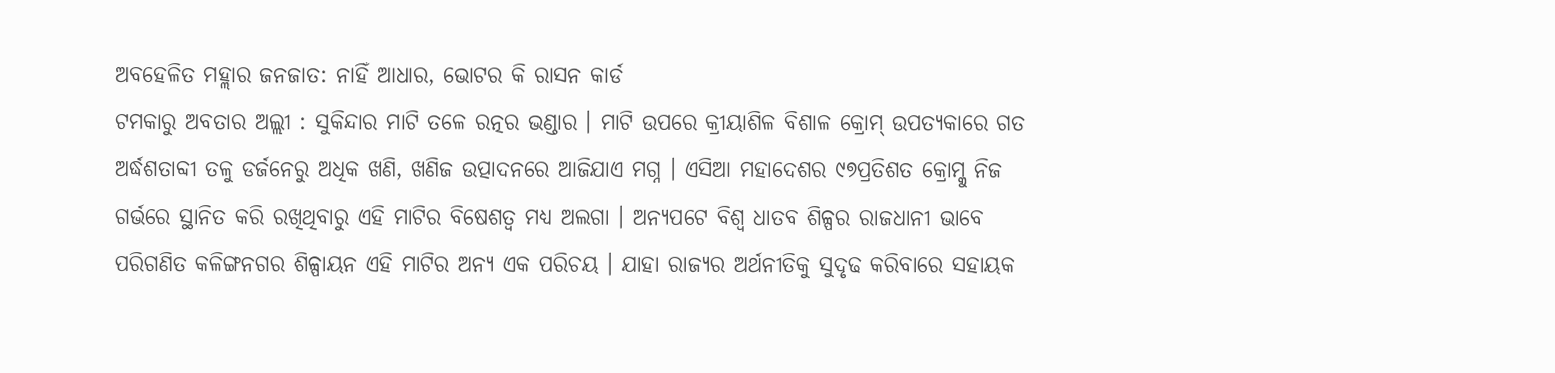ଅବହେଳିତ ମହ୍ଲାର ଜନଜାତ: ନାହିଁ ଆଧାର, ଭୋଟର କି ରାସନ କାର୍ଡ
ଟମକାରୁ ଅବତାର ଅଲ୍ଲୀ : ସୁକିନ୍ଦାର ମାଟି ତଳେ ରତ୍ନର ଭଣ୍ଡାର । ମାଟି ଉପରେ କ୍ରୀୟାଶିଳ ବିଶାଳ କ୍ରୋମ୍ ଉପତ୍ୟକାରେ ଗତ ଅର୍ଦ୍ଧଶତାବ୍ଦୀ ତଳୁ ଡର୍ଜନେରୁ ଅଧିକ ଖଣି, ଖଣିଜ ଉତ୍ପାଦନରେ ଆଜିଯାଏ ମଗ୍ନ । ଏସିଆ ମହାଦେଶର ୯୭ପ୍ରତିଶତ କ୍ରୋମ୍କୁ ନିଜ ଗର୍ଭରେ ସ୍ଥାନିତ କରି ରଖିଥିବାରୁ ଏହି ମାଟିର ବିଷେଶତ୍ୱ ମଧ୍ୟ ଅଲଗା । ଅନ୍ୟପଟେ ବିଶ୍ୱ ଧାତବ ଶିଳ୍ପର ରାଜଧାନୀ ଭାବେ ପରିଗଣିତ କଳିଙ୍ଗନଗର ଶିଳ୍ପାୟନ ଏହି ମାଟିର ଅନ୍ୟ ଏକ ପରିଚୟ । ଯାହା ରାଜ୍ୟର ଅର୍ଥନୀତିକୁ ସୁଦୃଢ କରିବାରେ ସହାୟକ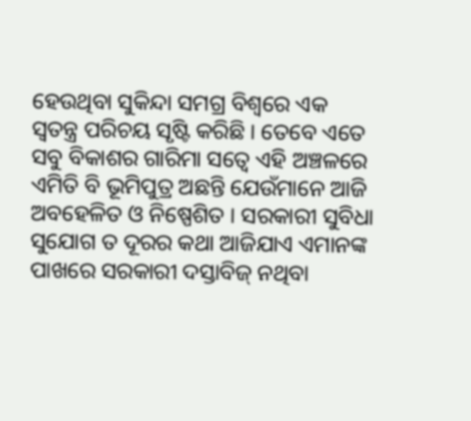ହେଉଥିବା ସୁକିନ୍ଦା ସମଗ୍ର ବିଶ୍ୱରେ ଏକ ସ୍ୱତନ୍ତ୍ର ପରିଚୟ ସୃଷ୍ଟି କରିଛି । ତେବେ ଏତେ ସବୁ ବିକାଶର ଗାରିମା ସତ୍ୱେ ଏହି ଅଞ୍ଚଳରେ ଏମିତି ବି ଭୂମିପୁତ୍ର ଅଛନ୍ତି ଯେଉଁମାନେ ଆଜି ଅବହେଳିତ ଓ ନିଷ୍ପେଶିତ । ସରକାରୀ ସୁବିଧା ସୁଯୋଗ ତ ଦୂରର କଥା ଆଜିଯାଏ ଏମାନଙ୍କ ପାଖରେ ସରକାରୀ ଦସ୍ତାବିଜ୍ ନଥିବା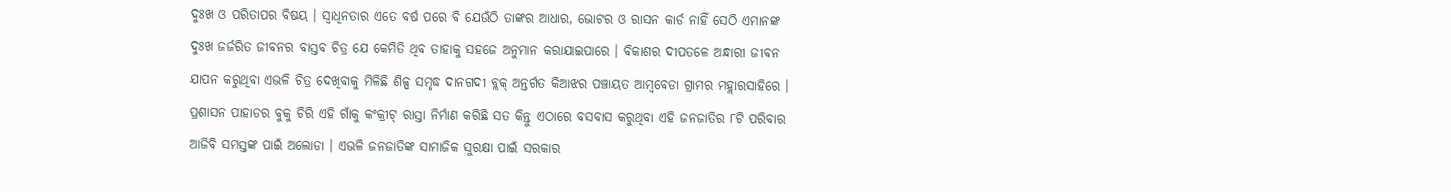ଦୁଃଖ ଓ ପରିତାପର ବିଷୟ । ସ୍ୱାଧିନତାର ଏତେ ବର୍ଷ ପରେ ବି ଯେଉଁଠି ତାଙ୍କର ଆଧାର, ଭୋଟର ଓ ରାସନ କାର୍ଡ ନାହିଁ ସେଠି ଏମାନଙ୍କ ଦୁଃଖ ଜର୍ଜରିତ ଜୀବନର ବାସ୍ତବ ଚିତ୍ର ଯେ କେମିତି ଥିବ ତାହାକୁ ସହଜେ ଅନୁମାନ କରାଯାଇପାରେ । ବିକାଶର ଦୀପତଳେ ଅନ୍ଧାରୀ ଜୀବନ ଯାପନ କରୁଥିବା ଏଭଳି ଚିତ୍ର ଦେଖିବାକୁ ମିଳିଛି ଶିଳ୍ପ ସମୃଦ୍ଧ ଦାନଗଦୀ ବ୍ଲକ୍ ଅନ୍ତର୍ଗତ କିଆଝର ପଞ୍ଚାୟତ ଆମ୍ବବେଡା ଗ୍ରାମର ମହ୍ଲାରସାହିରେ । ପ୍ରଶାସନ ପାହାଡର ବୁକୁ ଚିରି ଏହି ଗାଁକୁ କଂକ୍ରୀଟ୍ ରାସ୍ତା ନିର୍ମାଣ କରିଛି ସତ କିନ୍ତୁ ଏଠାରେ ବସବାସ କରୁଥିବା ଏହି ଜନଜାତିର ୮ଟି ପରିବାର ଆଜିବି ସମସ୍ତଙ୍କ ପାଇଁ ଅଲୋଡା । ଏଭଳି ଜନଜାତିଙ୍କ ସାମାଜିକ ସୁରକ୍ଷା ପାଇଁ ସରକାର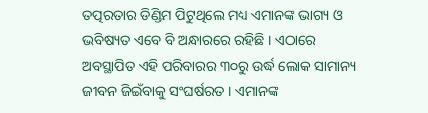ତତ୍ପରତାର ଡିଣ୍ଡିମ ପିଟୁଥିଲେ ମଧ୍ୟ ଏମାନଙ୍କ ଭାଗ୍ୟ ଓ ଭବିଷ୍ୟତ ଏବେ ବି ଅନ୍ଧାରରେ ରହିଛି । ଏଠାରେ ଅବସ୍ଥାପିତ ଏହି ପରିବାରର ୩୦ରୁ ଉର୍ଦ୍ଧ ଲୋକ ସାମାନ୍ୟ ଜୀବନ ଜିଇଁବାକୁ ସଂଘର୍ଷରତ । ଏମାନଙ୍କ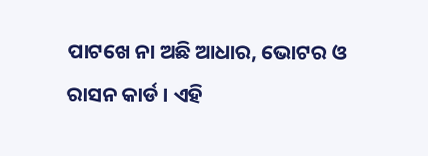ପାଟଖେ ନା ଅଛି ଆଧାର, ଭୋଟର ଓ ରାସନ କାର୍ଡ । ଏହି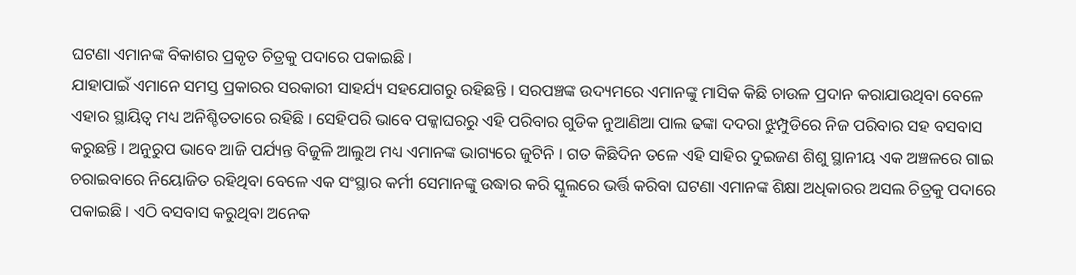ଘଟଣା ଏମାନଙ୍କ ବିକାଶର ପ୍ରକୃତ ଚିତ୍ରକୁ ପଦାରେ ପକାଇଛି ।
ଯାହାପାଇଁ ଏମାନେ ସମସ୍ତ ପ୍ରକାରର ସରକାରୀ ସାହର୍ଯ୍ୟ ସହଯୋଗରୁ ରହିଛନ୍ତି । ସରପଞ୍ଚଙ୍କ ଉଦ୍ୟମରେ ଏମାନଙ୍କୁ ମାସିକ କିଛି ଚାଉଳ ପ୍ରଦାନ କରାଯାଉଥିବା ବେଳେ ଏହାର ସ୍ଥାୟିତ୍ୱ ମଧ୍ୟ ଅନିଶ୍ଚିତତାରେ ରହିଛି । ସେହିପରି ଭାବେ ପକ୍କାଘରରୁ ଏହି ପରିବାର ଗୁଡିକ ନୁଆଣିଆ ପାଲ ଢଙ୍କା ଦଦରା ଝୁମ୍ପୁଡିରେ ନିଜ ପରିବାର ସହ ବସବାସ କରୁଛନ୍ତି । ଅନୁରୁପ ଭାବେ ଆଜି ପର୍ଯ୍ୟନ୍ତ ବିଜୁଳି ଆଲୁଅ ମଧ୍ୟ ଏମାନଙ୍କ ଭାଗ୍ୟରେ ଜୁଟିନି । ଗତ କିଛିଦିନ ତଳେ ଏହି ସାହିର ଦୁଇଜଣ ଶିଶୁ ସ୍ଥାନୀୟ ଏକ ଅଞ୍ଚଳରେ ଗାଇ ଚରାଇବାରେ ନିୟୋଜିତ ରହିଥିବା ବେଳେ ଏକ ସଂସ୍ଥାର କର୍ମୀ ସେମାନଙ୍କୁ ଉଦ୍ଧାର କରି ସ୍କୁଲରେ ଭର୍ତ୍ତି କରିବା ଘଟଣା ଏମାନଙ୍କ ଶିକ୍ଷା ଅଧିକାରର ଅସଲ ଚିତ୍ରକୁ ପଦାରେ ପକାଇଛି । ଏଠି ବସବାସ କରୁଥିବା ଅନେକ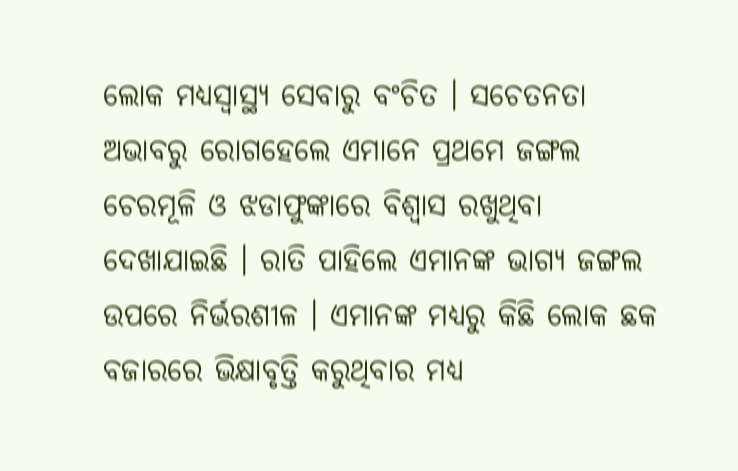ଲୋକ ମଧ୍ୟସ୍ୱାସ୍ଥ୍ୟ ସେବାରୁ ବଂଚିତ । ସଚେତନତା ଅଭାବରୁ ରୋଗହେଲେ ଏମାନେ ପ୍ରଥମେ ଜଙ୍ଗଲ ଚେରମୂଳି ଓ ଝଡାଫୁଙ୍କାରେ ବିଶ୍ୱାସ ରଖୁଥିବା ଦେଖାଯାଇଛି । ରାତି ପାହିଲେ ଏମାନଙ୍କ ଭାଗ୍ୟ ଜଙ୍ଗଲ ଉପରେ ନିର୍ଭରଶୀଳ । ଏମାନଙ୍କ ମଧ୍ୟରୁ କିଛି ଲୋକ ଛକ ବଜାରରେ ଭିକ୍ଷାବୃତ୍ତି କରୁଥିବାର ମଧ୍ୟ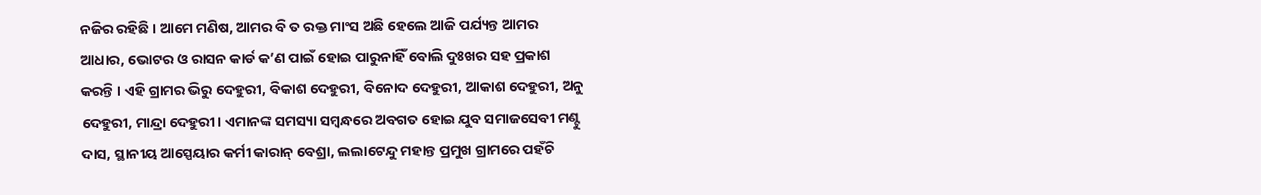ନଜିର ରହିଛି । ଆମେ ମଣିଷ, ଆମର ବି ତ ରକ୍ତ ମାଂସ ଅଛି ହେଲେ ଆଜି ପର୍ଯ୍ୟନ୍ତ ଆମର ଆଧାର, ଭୋଟର ଓ ରାସନ କାର୍ଡ କ’ଣ ପାଇଁ ହୋଇ ପାରୁନାହିଁ ବୋଲି ଦୁଃଖର ସହ ପ୍ରକାଶ କରନ୍ତି । ଏହି ଗ୍ରାମର ଭିରୁ ଦେହୁରୀ, ବିକାଶ ଦେହୁରୀ, ବିନୋଦ ଦେହୁରୀ, ଆକାଶ ଦେହୁରୀ, ଅନୁ ଦେହୁରୀ, ମାନ୍ଦ୍ରା ଦେହୁରୀ । ଏମାନଙ୍କ ସମସ୍ୟା ସମ୍ବନ୍ଧରେ ଅବଗତ ହୋଇ ଯୁବ ସମାଜସେବୀ ମଣ୍ଟୁ ଦାସ, ସ୍ଥାନୀୟ ଆସ୍ପେୟାର କର୍ମୀ କାରାନ୍ ବେଶ୍ରା, ଲଲାଟେନ୍ଦୁ ମହାନ୍ତ ପ୍ରମୁଖ ଗ୍ରାମରେ ପହଁଚି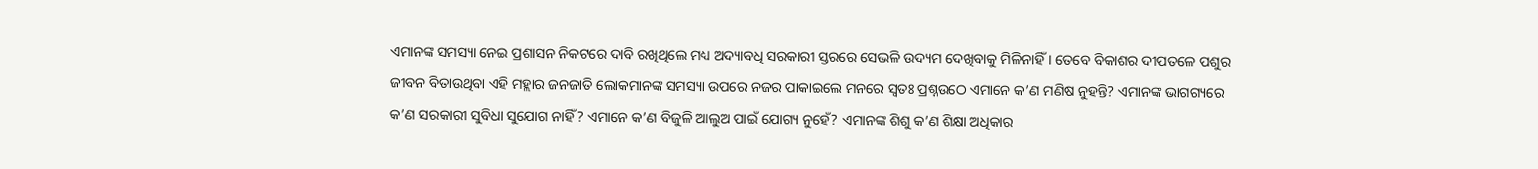ଏମାନଙ୍କ ସମସ୍ୟା ନେଇ ପ୍ରଶାସନ ନିକଟରେ ଦାବି ରଖିଥିଲେ ମଧ୍ୟ ଅଦ୍ୟାବଧି ସରକାରୀ ସ୍ତରରେ ସେଭଳି ଉଦ୍ୟମ ଦେଖିବାକୁ ମିଳିନାହିଁ । ତେବେ ବିକାଶର ଦୀପତଳେ ପଶୁର ଜୀବନ ବିତାଉଥିବା ଏହି ମହ୍ଲାର ଜନଜାତି ଲୋକମାନଙ୍କ ସମସ୍ୟା ଉପରେ ନଜର ପାକାଇଲେ ମନରେ ସ୍ୱତଃ ପ୍ରଶ୍ନଉଠେ ଏମାନେ କ’ଣ ମଣିଷ ନୁହନ୍ତି? ଏମାନଙ୍କ ଭାଗଗ୍ୟରେ କ’ଣ ସରକାରୀ ସୁବିଧା ସୁଯୋଗ ନାହିଁ? ଏମାନେ କ’ଣ ବିଜୁଳି ଆଲୁଅ ପାଇଁ ଯୋଗ୍ୟ ନୁହେଁ? ଏମାନଙ୍କ ଶିଶୁ କ’ଣ ଶିକ୍ଷା ଅଧିକାର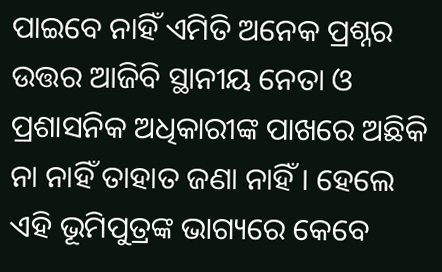ପାଇବେ ନାହିଁ ଏମିତି ଅନେକ ପ୍ରଶ୍ନର ଉତ୍ତର ଆଜିବି ସ୍ଥାନୀୟ ନେତା ଓ ପ୍ରଶାସନିକ ଅଧିକାରୀଙ୍କ ପାଖରେ ଅଛିକି ନା ନାହିଁ ତାହାତ ଜଣା ନାହିଁ । ହେଲେ ଏହି ଭୂମିପୁତ୍ରଙ୍କ ଭାଗ୍ୟରେ କେବେ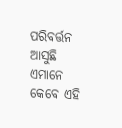ପରିବର୍ତ୍ତନ ଆସୁଛି ଏମାନେ କେବେ ଏହି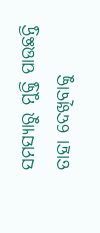ସମସ୍ୟାରୁ ମୁକ୍ତି ପାଉଛନ୍ତି ତାହା ଦେଖିବାକୁ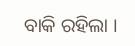ବାକି ରହିଲା ।